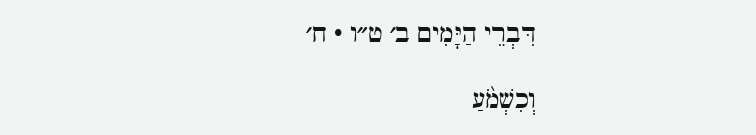דִּבְרֵי הַיָּמִים ב׳ ט״ו · ח׳

וְכִשְׁמֹ֨עַ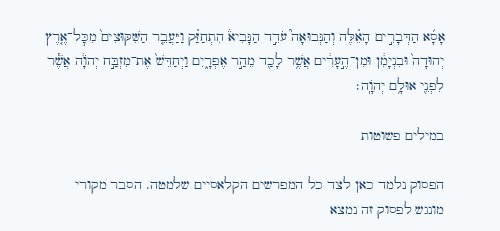אָסָ֜א הַדְּבָרִ֣ים הָאֵ֗לֶּה וְהַנְּבוּאָה֮ עֹדֵ֣ד הַנָּבִיא֒ הִתְחַזַּ֗ק וַיַּעֲבֵ֤ר הַשִּׁקּוּצִים֙ מִכׇּל־אֶ֤רֶץ יְהוּדָה֙ וּבִנְיָמִ֔ן וּמִן־הֶ֣עָרִ֔ים אֲשֶׁ֥ר לָכַ֖ד מֵהַ֣ר אֶפְרָ֑יִם וַיְחַדֵּשׁ֙ אֶת־מִזְבַּ֣ח יְהֹוָ֔ה אֲשֶׁ֕ר לִפְנֵ֖י אוּלָ֥ם יְהֹוָֽה׃

במילים פשוטות

הפסוק נלמד כאן לצד כל המפרשים הקלאסיים שלמטה. הסבר מקורי מונגש לפסוק זה נמצא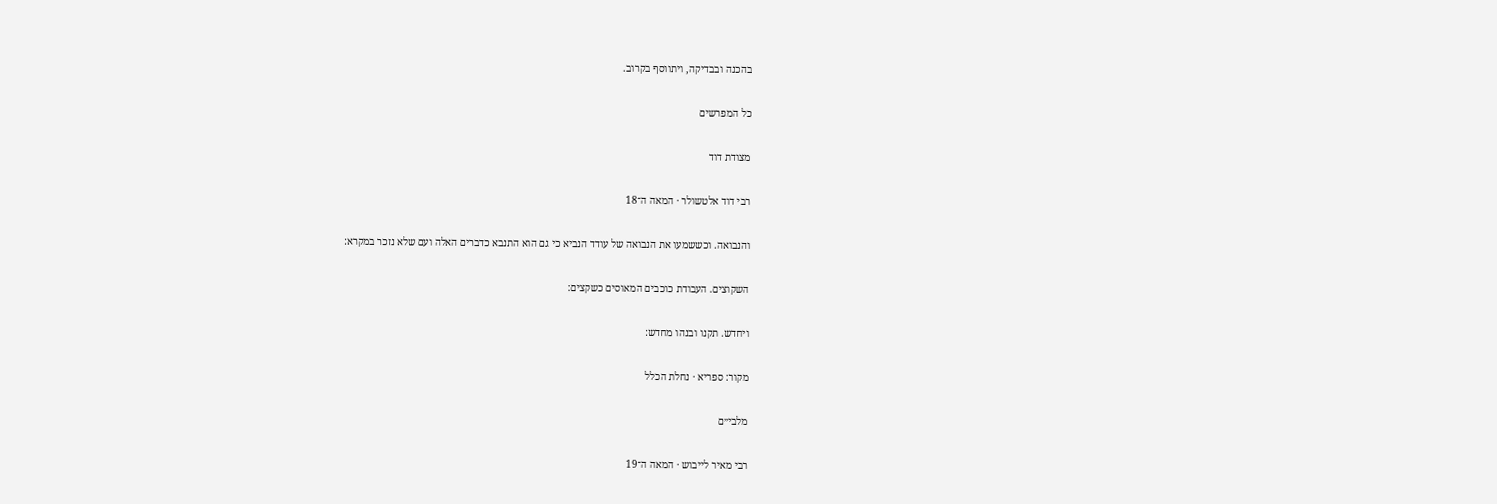בהכנה ובבדיקה, ויתווסף בקרוב.

כל המפרשים

מצודת דוד

רבי דוד אלטשולר · המאה ה־18

והנבואה. וכששמעו את הנבואה של עודד הנביא כי גם הוא התנבא כדברים האלה ועם שלא נזכר במקרא:

השקוצים. העבודת כוכבים המאוסים כשקצים:

ויחדש. תקנו ובנהו מחדש:

מקור: ספריא · נחלת הכלל

מלבי״ם

רבי מאיר לייבוש · המאה ה־19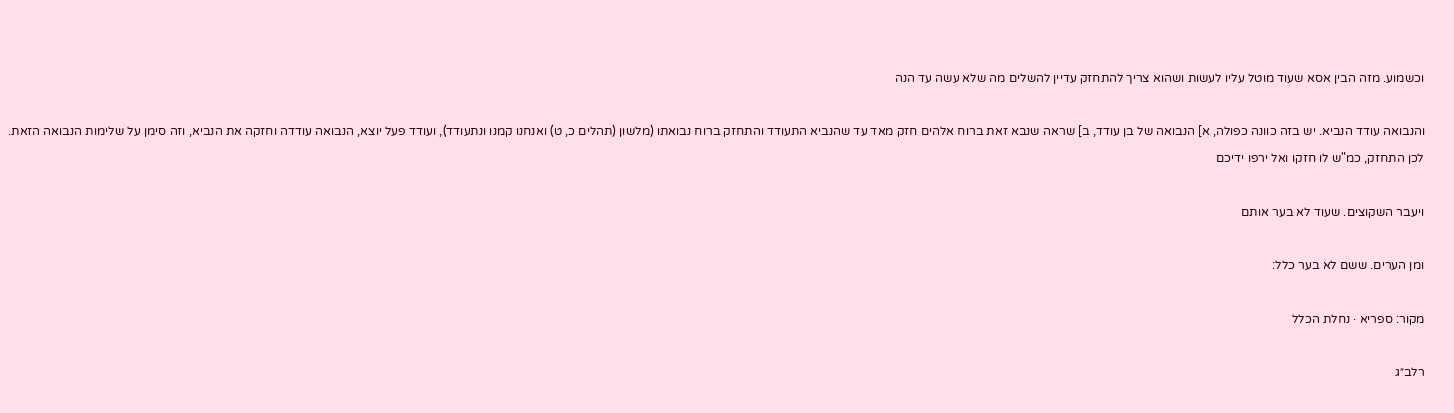וכשמוע. מזה הבין אסא שעוד מוטל עליו לעשות ושהוא צריך להתחזק עדיין להשלים מה שלא עשה עד הנה

והנבואה עודד הנביא. יש בזה כוונה כפולה, א] הנבואה של בן עודד, ב] שראה שנבא זאת ברוח אלהים חזק מאד עד שהנביא התעודד והתחזק ברוח נבואתו (מלשון (תהלים כ, ט) ואנחנו קמנו ונתעודד), ועודד פעל יוצא, הנבואה עודדה וחזקה את הנביא, וזה סימן על שלימות הנבואה הזאת. לכן התחזק, כמ"ש לו חזקו ואל ירפו ידיכם

ויעבר השקוצים. שעוד לא בער אותם

ומן הערים. ששם לא בער כלל:

מקור: ספריא · נחלת הכלל

רלב״ג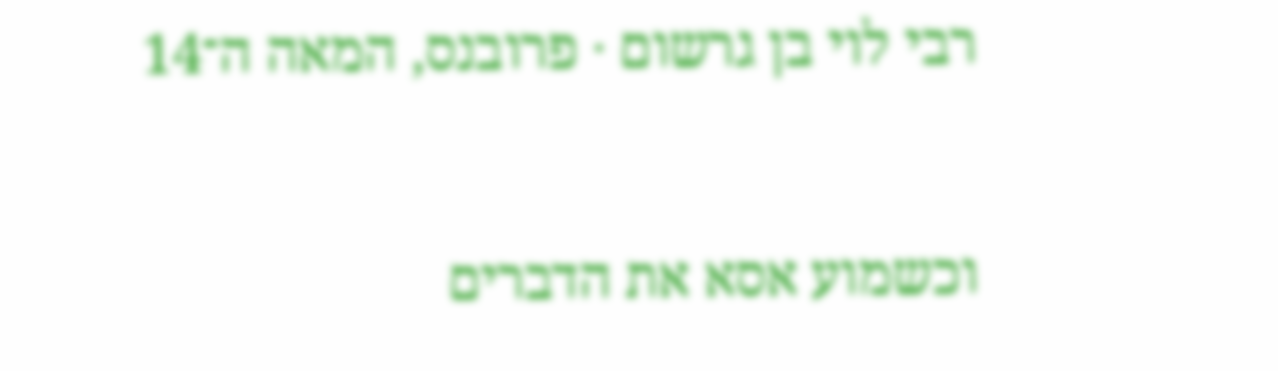רבי לוי בן גרשום · פרובנס, המאה ה־14

וכשמוע אסא את הדברים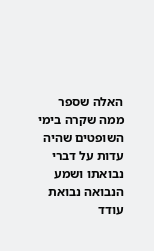האלה שספר ממה שקרה בימי השופטים שהיה עדות על דברי נבואתו ושמע הנבואה נבואת עודד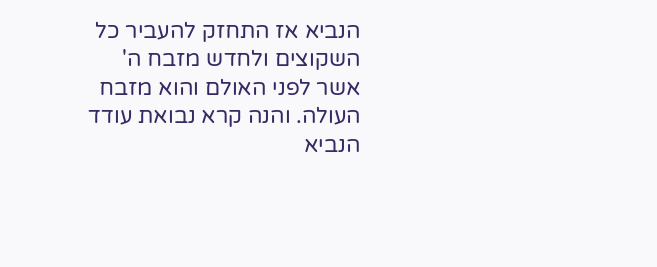הנביא אז התחזק להעביר כל השקוצים ולחדש מזבח ה' אשר לפני האולם והוא מזבח העולה. והנה קרא נבואת עודד הנביא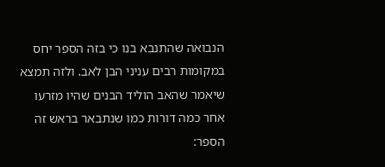הנבואה שהתנבא בנו כי בזה הספר יחס במקומות רבים עניני הבן לאב. ולזה תמצא שיאמר שהאב הוליד הבנים שהיו מזרעו אחר כמה דורות כמו שנתבאר בראש זה הספר: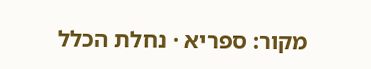מקור: ספריא · נחלת הכלל